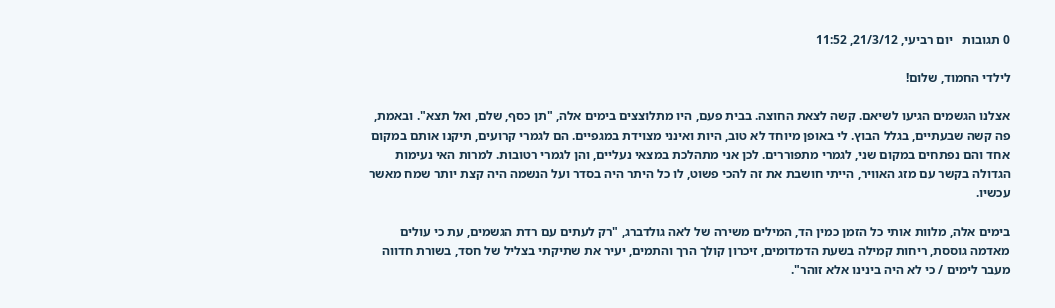0 תגובות   יום רביעי, 21/3/12, 11:52

לילדי החמוד, שלום!

אצלנו הגשמים הגיעו לשיאם. קשה לצאת החוצה. בבית פעם, היו מתלוצצים בימים אלה, "תן כסף, שלם, ואל תצא". ובאמת, פה קשה שבעתיים, בגלל הבוץ. לי באופן מיוחד לא טוב, היות ואינני מצוידת במגפיים. הם לגמרי קרועים, תיקנו אותם במקום אחד והם נפתחים במקום שני, לגמרי מתפוררים. לכן אני מתהלכת במצאי נעליים, והן לגמרי רטובות. למרות האי נעימות הגדולה בקשר עם מזג האוויר, הייתי חושבת את זה להכי פשוט, לו כל היתר היה בסדר ועל הנשמה היה קצת יותר שמח מאשר עכשיו.

בימים אלה, מלוות אותי כל הזמן כמין הד, המילים משירה של לאה גולדברג, "רק לעתים עם רדת הגשמים, עת כי עולים מאדמה גוססת, ריחות קמילה בשעת הדמדומים, זיכרון קולך הרך והתמים, יעיר את שתיקתי בצליל של חסד, בשורת חדווה מעבר לימים / כי לא היה בינינו אלא זוהר".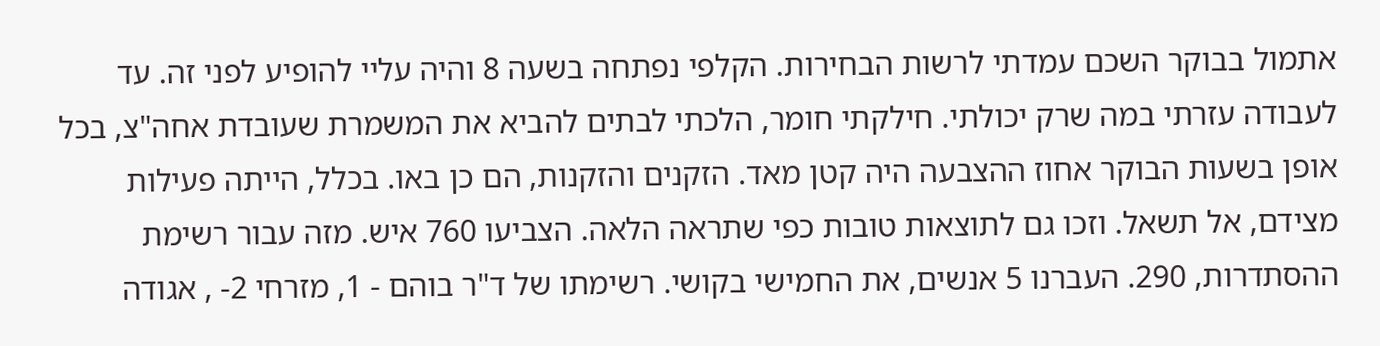אתמול בבוקר השכם עמדתי לרשות הבחירות. הקלפי נפתחה בשעה 8 והיה עליי להופיע לפני זה. עד לעבודה עזרתי במה שרק יכולתי. חילקתי חומר, הלכתי לבתים להביא את המשמרת שעובדת אחה"צ, בכל אופן בשעות הבוקר אחוז ההצבעה היה קטן מאד. הזקנים והזקנות, הם כן באו. בכלל, הייתה פעילות מצידם, אל תשאל. וזכו גם לתוצאות טובות כפי שתראה הלאה. הצביעו 760 איש. מזה עבור רשימת ההסתדרות, 290. העברנו 5 אנשים, את החמישי בקושי. רשימתו של ד"ר בוהם - 1, מזרחי 2- , אגודה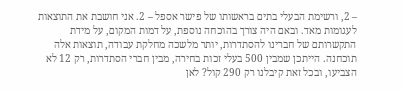– 2, ורשימת הבעלי בתים בראשותו של פישר אספל – 2. אני חושבת את התוצאות לעגומות מאד. ובאם היה צורך בהוכחה נוספת, על דמות המקום, על מידת התקשרותם של חברינו להסתדרות, יותר מלשכה מחלקת עבודה, תוצאות אלה תוכחנה. הייתכן שמבין 500 בעלי זכות בחירה, מבין חברי הסתדרות, רק 12 לא הצביעו, ובכל זאת קיבלנו רק 290 קול? לאן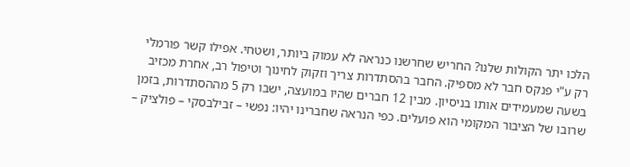הלכו יתר הקולות שלנו? החריש שחרשנו כנראה לא עמוק ביותר, ושטחי. אפילו קשר פורמלי רק ע"י פנקס חבר לא מספיק. החבר בהסתדרות צריך וזקוק לחינוך וטיפול רב, אחרת מכזיב בשעה שמעמידים אותו בניסיון. מבין 12 חברים שהיו במועצה, ישבו רק 5 מההסתדרות, בזמן שרובו של הציבור המקומי הוא פועלים. כפי הנראה שחברינו יהיו: נפשי – זבילבסקי – פולציק –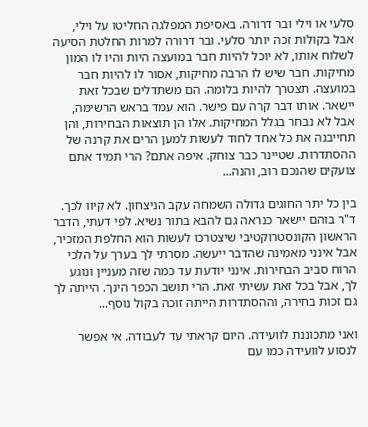סלעי או וילי ובר דרורה. באסיפת המפלגה החליטו על וילי, אבל בקולות זכה יותר סלעי. ובר דרורה למרות החלטת הסיעה לשלוח אותו, לא יוכל להיות חבר במועצה היות והיו לו המון מחיקות. חבר שיש לו הרבה מחיקות, אסור לו להיות חבר במועצה. תצטרך להיות בלומה. הם משתדלים שבכל זאת יישאר. אותו דבר קרה עם פישר. הוא עמד בראש הרשימה, אבל לא נבחר בגלל המחיקות. אלו הן תוצאות הבחירות, והן תחייבנה את כל אחד לחוד לעשות למען הרים את קרנה של ההסתדרות. שטיינר כבר צוחק. איפה אתם? הרי תמיד אתם צועקים שהנכם רוב, והנה...

בין כל יתר החוגים גדולה השמחה עקב הניצחון. לא קיוו לכך. ד"ר בוהם יישאר כנראה גם להבא בתור נשיא. לפי דעתי, הדבר הראשון הקונסטרוקטיבי שיצטרכו לעשות הוא החלפת המזכיר, אבל אינני מאמינה שהדבר ייעשה. מסרתי לך בערך על הלכי הרוח סביב הבחירות. אינני יודעת עד כמה שזה מעניין ונוגע לך, אבל בכל זאת עשיתי זאת. הרי תושב הכפר הינך. הייתה לך גם זכות בחירה, וההסתדרות הייתה זוכה בקול נוסף...

ואני מתכוננת לוועידה. היום קראתי עד לעבודה. אי אפשר לנסוע לוועידה כמו עם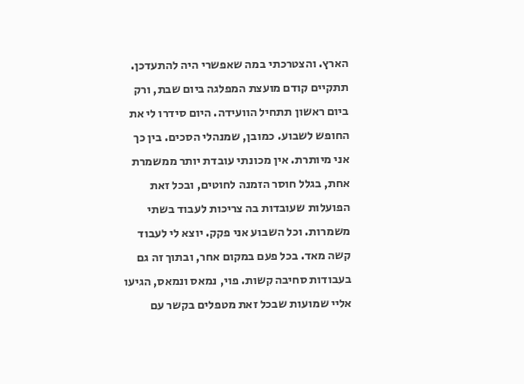הארץ. והצטרכתי במה שאפשרי היה להתעדכן. תתקיים קודם מועצת המפלגה ביום שבת, ורק ביום ראשון תתחיל הוועידה. היום סידרו לי את החופש לשבוע. כמובן, שמנהלי הסכים. בין כך אני מיותרת. אין מכונתי עובדת יותר ממשמרת אחת, בגלל חוסר הזמנה לחוטים, ובכל זאת הפועלות שעובדות בה צריכות לעבוד בשתי משמרות. וכל השבוע אני פקק. יוצא לי לעבוד קשה מאד. בכל פעם במקום אחר, ובתוך זה גם בעבודות סחיבה קשות. פוי, נמאס ונמאס, הגיעו אליי שמועות שבכל זאת מטפלים בקשר עם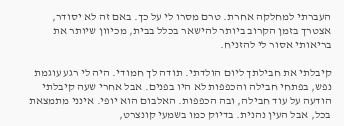העברתי למחלקה אחרת. טרם מסרו לי על כך. באם זה לא יסודר, אצטרך בזמן הקרוב ביותר להישאר בכלל בבית, מכיוון שיותר את בריאותי אסור לי להזניח.

קיבלתי את חבילתך ליום הולדתי. תודה לך חמודי. היה לי רגע עוגמת נפש, בפתחי חבילה והכפפות לא היו בפנים. אבל אחרי שעה קיבלתי הודעה על עוד חבילה, ובה הכפפות. האלבום הוא יופי. אינני מתמצאת בכל, אבל העין נהנית. בדיוק כמו בשמעי קונצרט,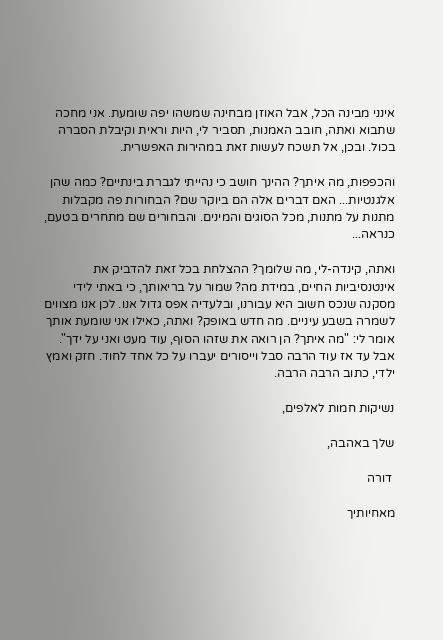אינני מבינה הכל, אבל האוזן מבחינה שמשהו יפה שומעת. אני מחכה שתבוא ואתה, חובב האמנות, תסביר לי, היות וראית וקיבלת הסברה בכול. ובכן, אל תשכח לעשות זאת במהירות האפשרית.

והכפפות, מה איתך? ההינך חושב כי נהייתי לגברת בינתיים? כמה שהן אלגנטיות... האם דברים אלה הם ביוקר שם? הבחורות פה מקבלות מתנות על מתנות, מכל הסוגים והמינים. והבחורים שם מתחרים בטעם, כנראה...

ואתה, קינדה-לי, מה שלומך? ההצלחת בכל זאת להדביק את אינטנסיביות החיים, במידת מה? שמור על בריאותך, כי באתי לידי מסקנה שנכס חשוב היא עבורנו, ובלעדיה אפס גדול אנו. לכן אנו מצווים לשמרה בשבע עיניים. מה חדש באופק? ואתה, כאילו אני שומעת אותך אומר לי: "מה איתך? הן רואה את שזהו הסוף, עוד מעט ואני על ידך". אבל עד אז עוד הרבה סבל וייסורים יעברו על כל אחד לחוד. חזק ואמץ ילדי, כתוב הרבה הרבה.

נשיקות חמות לאלפים,

שלך באהבה,

 דורה

מאחיותיך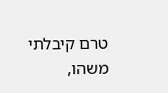טרם קיבלתי משהו,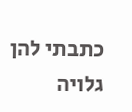כתבתי להן גלויה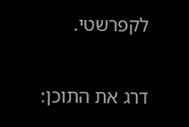לקפרשטי.

דרג את התוכן: